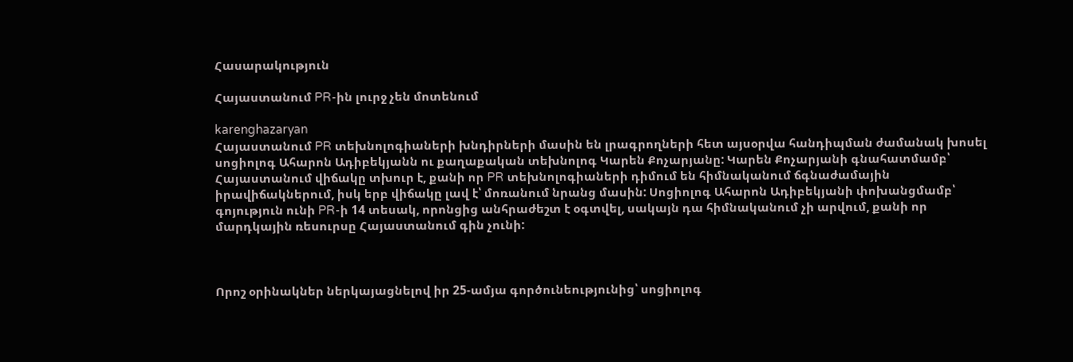Հասարակություն

Հայաստանում PR-ին լուրջ չեն մոտենում

karenghazaryan
Հայաստանում PR տեխնոլոգիաների խնդիրների մասին են լրագրողների հետ այսօրվա հանդիպման ժամանակ խոսել սոցիոլոգ Ահարոն Ադիբեկյանն ու քաղաքական տեխնոլոգ Կարեն Քոչարյանը: Կարեն Քոչարյանի գնահատմամբ՝ Հայաստանում վիճակը տխուր է, քանի որ PR տեխնոլոգիաների դիմում են հիմնականում ճգնաժամային իրավիճակներում, իսկ երբ վիճակը լավ է՝ մոռանում նրանց մասին: Սոցիոլոգ Ահարոն Ադիբեկյանի փոխանցմամբ՝ գոյություն ունի PR-ի 14 տեսակ, որոնցից անհրաժեշտ է օգտվել, սակայն դա հիմնականում չի արվում, քանի որ մարդկային ռեսուրսը Հայաստանում գին չունի:



Որոշ օրինակներ ներկայացնելով իր 25-ամյա գործունեությունից՝ սոցիոլոգ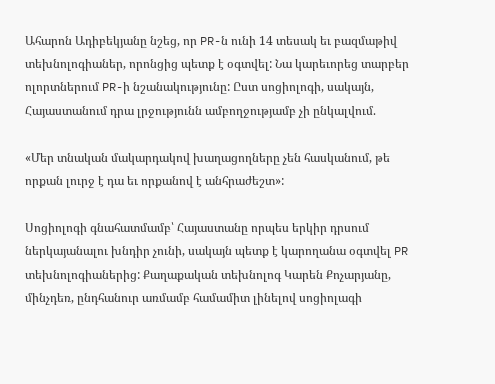Ահարոն Ադիբեկյանը նշեց, որ PR-ն ունի 14 տեսակ եւ բազմաթիվ տեխնոլոգիաներ, որոնցից պետք է օգտվել: Նա կարեւորեց տարբեր ոլորտներում PR-ի նշանակությունը: Ըստ սոցիոլոգի, սակայն, Հայաստանում դրա լրջությունն ամբողջությամբ չի ընկալվում.

«Մեր տնական մակարդակով խաղացողները չեն հասկանում, թե որքան լուրջ է դա եւ որքանով է անհրաժեշտ»:

Սոցիոլոգի գնահատմամբ՝ Հայաստանը որպես երկիր դրսում ներկայանալու խնդիր չունի, սակայն պետք է կարողանա օգտվել PR տեխնոլոգիաներից: Քաղաքական տեխնոլոգ Կարեն Քոչարյանը, մինչդեռ, ընդհանուր առմամբ համամիտ լինելով սոցիոլագի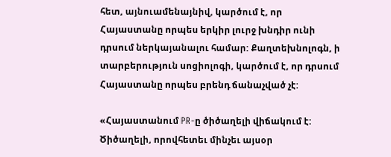հետ, այնուամենայնիվ, կարծում է, որ Հայաստանը որպես երկիր լուրջ խնդիր ունի դրսում ներկայանալու համար: Քաղտեխնոլոգն, ի տարբերություն սոցիոլոգի, կարծում է, որ դրսում Հայաստանը որպես բրենդ ճանաչված չէ:

«Հայաստանում PR-ը ծիծաղելի վիճակում է: Ծիծաղելի, որովհետեւ մինչեւ այսօր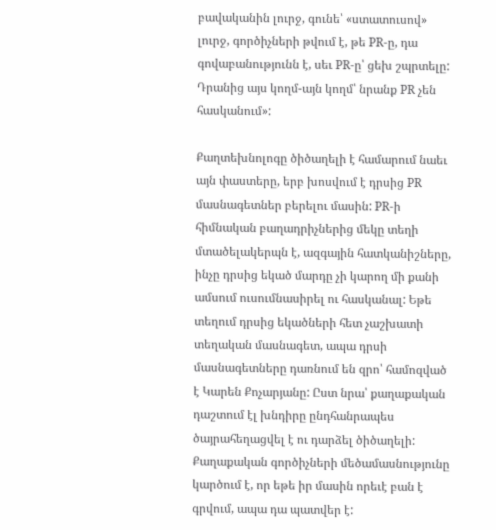բավականին լուրջ, գունե՝ «ստատուսով» լուրջ, գործիչների թվում է, թե PR-ը, դա գովաբանությունն է, սեւ PR-ը՝ ցեխ շպրտելը: Դրանից այս կողմ-այն կողմ՝ նրանք PR չեն հասկանում»:

Քաղտեխնոլոգը ծիծաղելի է համարում նաեւ այն փաստերը, երբ խոսվում է դրսից PR մասնագետներ բերելու մասին: PR-ի հիմնական բաղադրիչներից մեկը տեղի մտածելակերպն է, ազգային հատկանիշները, ինչը դրսից եկած մարդը չի կարող մի քանի ամսում ուսումնասիրել ու հասկանալ: Եթե տեղում դրսից եկածների հետ չաշխատի տեղական մասնագետ, ապա դրսի մասնագետները դառնում են զրո՝ համոզված է Կարեն Քոչարյանը: Ըստ նրա՝ քաղաքական դաշտում էլ խնդիրը ընդհանրապես ծայրահեղացվել է ու դարձել ծիծաղելի: Քաղաքական գործիչների մեծամասնությունը կարծում է, որ եթե իր մասին որեւէ բան է գրվում, ապա դա պատվեր է: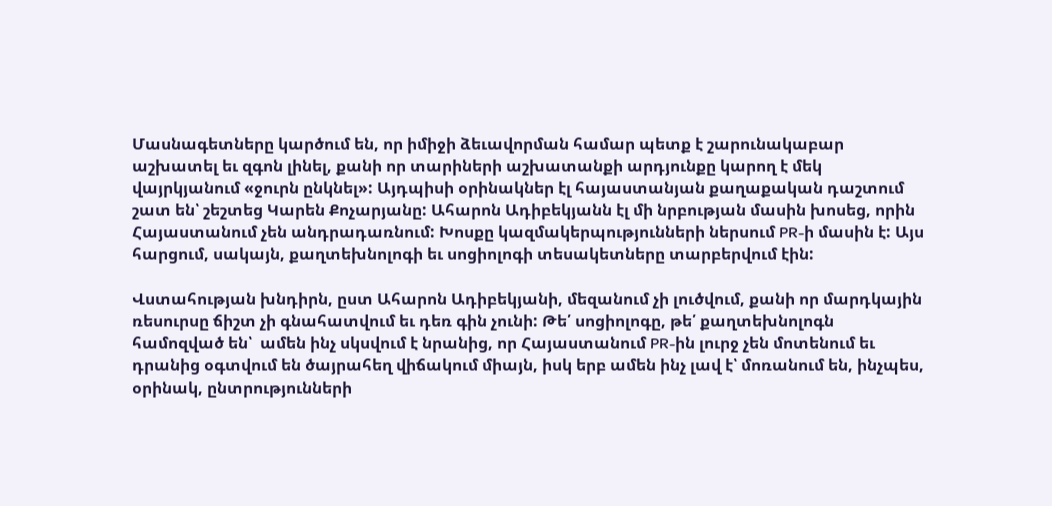Մասնագետները կարծում են, որ իմիջի ձեւավորման համար պետք է շարունակաբար աշխատել եւ զգոն լինել, քանի որ տարիների աշխատանքի արդյունքը կարող է մեկ վայրկյանում «ջուրն ընկնել»: Այդպիսի օրինակներ էլ հայաստանյան քաղաքական դաշտում շատ են՝ շեշտեց Կարեն Քոչարյանը: Ահարոն Ադիբեկյանն էլ մի նրբության մասին խոսեց, որին Հայաստանում չեն անդրադառնում: Խոսքը կազմակերպությունների ներսում PR-ի մասին է: Այս հարցում, սակայն, քաղտեխնոլոգի եւ սոցիոլոգի տեսակետները տարբերվում էին:

Վստահության խնդիրն, ըստ Ահարոն Ադիբեկյանի, մեզանում չի լուծվում, քանի որ մարդկային ռեսուրսը ճիշտ չի գնահատվում եւ դեռ գին չունի: Թե՛ սոցիոլոգը, թե՛ քաղտեխնոլոգն համոզված են՝  ամեն ինչ սկսվում է նրանից, որ Հայաստանում PR-ին լուրջ չեն մոտենում եւ դրանից օգտվում են ծայրահեղ վիճակում միայն, իսկ երբ ամեն ինչ լավ է՝ մոռանում են, ինչպես, օրինակ, ընտրությունների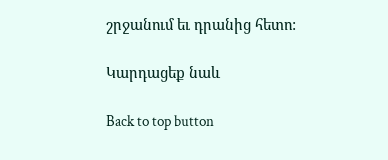շրջանում եւ դրանից հետո:

Կարդացեք նաև

Back to top button